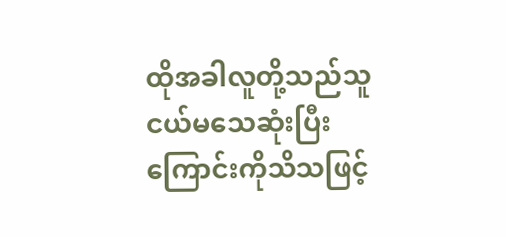ထိုအခါလူတို့သည်သူငယ်မသေဆုံးပြီး ကြောင်းကိုသိသဖြင့်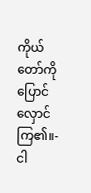ကိုယ်တော်ကိုပြောင်လှောင် ကြ၏။-
ငါ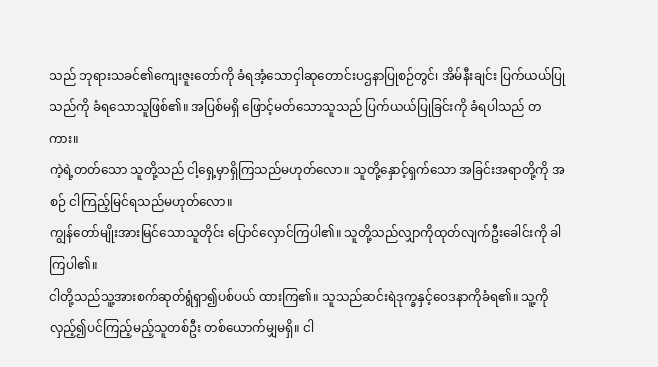သည် ဘုရားသခင်၏ကျေးဇူးတော်ကို ခံရအံ့သောငှါဆုတောင်းပဌနာပြုစဉ်တွင်၊ အိမ်နီးချင်း ပြက်ယယ်ပြုသည်ကို ခံရသောသူဖြစ်၏။ အပြစ်မရှိ ဖြောင့်မတ်သောသူသည် ပြက်ယယ်ပြုခြင်းကို ခံရပါသည် တကား။
ကဲ့ရဲ့တတ်သော သူတို့သည် ငါ့ရှေ့မှာရှိကြသည်မဟုတ်လော။ သူတို့နှောင့်ရှက်သော အခြင်းအရာတို့ကို အစဉ် ငါကြည့်မြင်ရသည်မဟုတ်လော။
ကျွန်တော်မျိုးအားမြင်သောသူတိုင်း ပြောင်လှောင်ကြပါ၏။ သူတို့သည်လျှာကိုထုတ်လျက်ဦးခေါင်းကို ခါကြပါ၏။
ငါတို့သည်သူ့အားစက်ဆုတ်ရွံရှာ၍ပစ်ပယ် ထားကြ၏။ သူသည်ဆင်းရဲဒုက္ခနှင့်ဝေဒနာကိုခံရ၏။ သူ့ကိုလှည့်၍ပင်ကြည့်မည့်သူတစ်ဦး တစ်ယောက်မျှမရှိ။ ငါ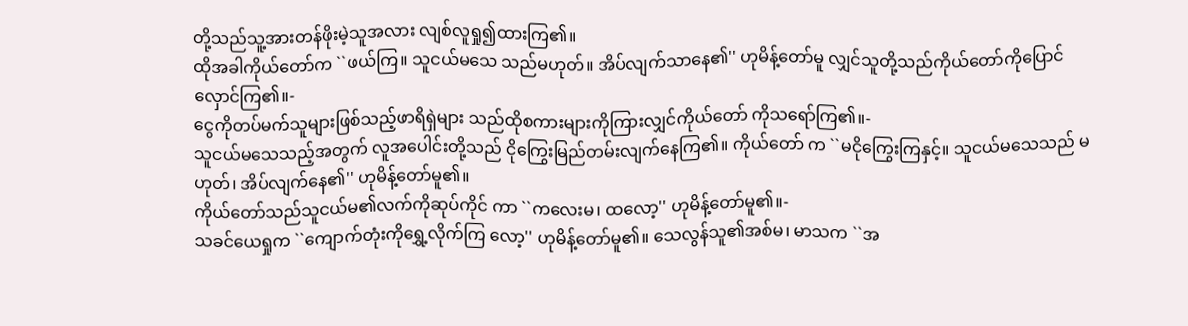တို့သည်သူ့အားတန်ဖိုးမဲ့သူအလား လျစ်လူရှု၍ထားကြ၏။
ထိုအခါကိုယ်တော်က ``ဖယ်ကြ။ သူငယ်မသေ သည်မဟုတ်။ အိပ်လျက်သာနေ၏'' ဟုမိန့်တော်မူ လျှင်သူတို့သည်ကိုယ်တော်ကိုပြောင်လှောင်ကြ၏။-
ငွေကိုတပ်မက်သူများဖြစ်သည့်ဖာရိရှဲများ သည်ထိုစကားများကိုကြားလျှင်ကိုယ်တော် ကိုသရော်ကြ၏။-
သူငယ်မသေသည့်အတွက် လူအပေါင်းတို့သည် ငိုကြွေးမြည်တမ်းလျက်နေကြ၏။ ကိုယ်တော် က ``မငိုကြွေးကြနှင့်။ သူငယ်မသေသည် မဟုတ်၊ အိပ်လျက်နေ၏'' ဟုမိန့်တော်မူ၏။
ကိုယ်တော်သည်သူငယ်မ၏လက်ကိုဆုပ်ကိုင် ကာ ``ကလေးမ၊ ထလော့'' ဟုမိန့်တော်မူ၏။-
သခင်ယေရှုက ``ကျောက်တုံးကိုရွှေ့လိုက်ကြ လော့'' ဟုမိန့်တော်မူ၏။ သေလွန်သူ၏အစ်မ၊ မာသက ``အ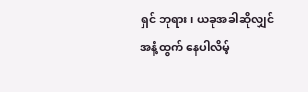ရှင် ဘုရား၊ ယခုအခါဆိုလျှင်အနံ့ထွက် နေပါလိမ့်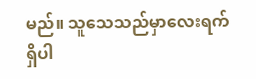မည်။ သူသေသည်မှာလေးရက် ရှိပါ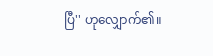ပြီ'' ဟုလျှောက်၏။